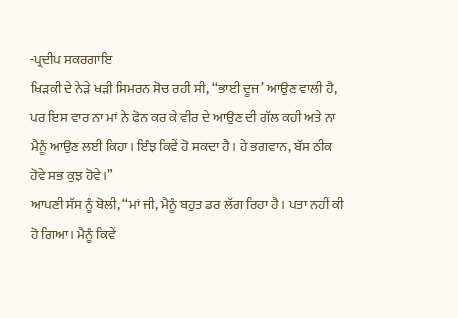-ਪ੍ਰਦੀਪ ਸਕਰਗਾਇ
ਖਿੜਕੀ ਦੇ ਨੇੜੇ ਖੜੀ ਸਿਮਰਨ ਸੋਚ ਰਹੀ ਸੀ, ‘‘ਭਾਈ ਦੂਜ’ ਆਉਣ ਵਾਲੀ ਹੈ, ਪਰ ਇਸ ਵਾਰ ਨਾ ਮਾਂ ਨੇ ਫੋਨ ਕਰ ਕੇ ਵੀਰ ਦੇ ਆਉਣ ਦੀ ਗੱਲ ਕਹੀ ਅਤੇ ਨਾ ਮੈਨੂੰ ਆਉਣ ਲਈ ਕਿਹਾ। ਇੰਝ ਕਿਵੇਂ ਹੋ ਸਕਦਾ ਹੈ। ਹੇ ਭਗਵਾਨ, ਬੱਸ ਠੀਕ ਹੋਵੇ ਸਭ ਕੁਝ ਹੋਵੇ।”
ਆਪਣੀ ਸੱਸ ਨੂੰ ਬੋਲੀ, ‘‘ਮਾਂ ਜੀ, ਮੈਨੂੰ ਬਹੁਤ ਡਰ ਲੱਗ ਰਿਹਾ ਹੈ। ਪਤਾ ਨਹੀਂ ਕੀ ਹੋ ਗਿਆ। ਮੈਨੂੰ ਕਿਵੇਂ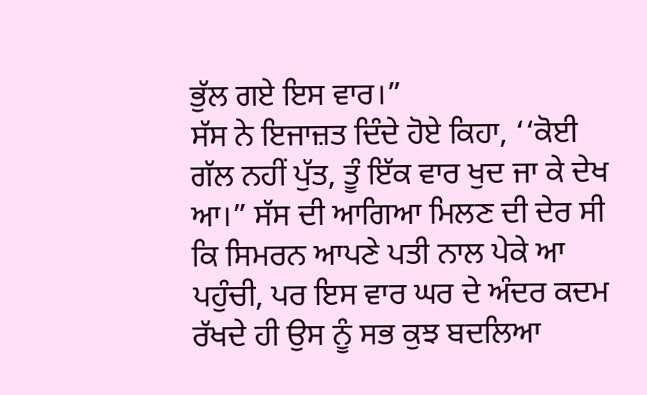ਭੁੱਲ ਗਏ ਇਸ ਵਾਰ।”
ਸੱਸ ਨੇ ਇਜਾਜ਼ਤ ਦਿੰਦੇ ਹੋਏ ਕਿਹਾ, ‘‘ਕੋਈ ਗੱਲ ਨਹੀਂ ਪੁੱਤ, ਤੂੰ ਇੱਕ ਵਾਰ ਖੁਦ ਜਾ ਕੇ ਦੇਖ ਆ।” ਸੱਸ ਦੀ ਆਗਿਆ ਮਿਲਣ ਦੀ ਦੇਰ ਸੀ ਕਿ ਸਿਮਰਨ ਆਪਣੇ ਪਤੀ ਨਾਲ ਪੇਕੇ ਆ ਪਹੁੰਚੀ, ਪਰ ਇਸ ਵਾਰ ਘਰ ਦੇ ਅੰਦਰ ਕਦਮ ਰੱਖਦੇ ਹੀ ਉਸ ਨੂੰ ਸਭ ਕੁਝ ਬਦਲਿਆ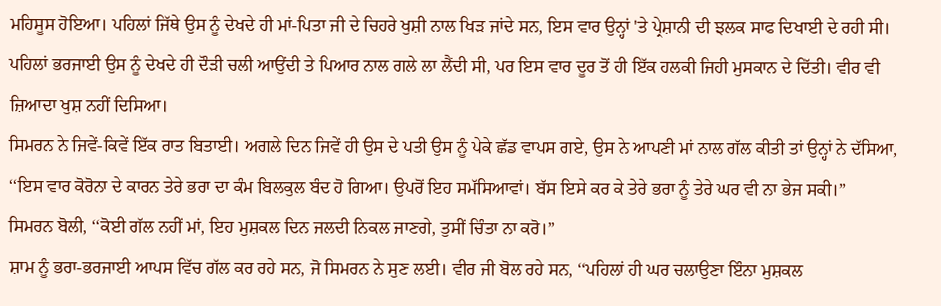ਮਹਿਸੂਸ ਹੋਇਆ। ਪਹਿਲਾਂ ਜਿੱਥੇ ਉਸ ਨੂੰ ਦੇਖਦੇ ਹੀ ਮਾਂ-ਪਿਤਾ ਜੀ ਦੇ ਚਿਹਰੇ ਖੁਸ਼ੀ ਨਾਲ ਖਿੜ ਜਾਂਦੇ ਸਨ, ਇਸ ਵਾਰ ਉਨ੍ਹਾਂ 'ਤੇ ਪ੍ਰੇਸ਼ਾਨੀ ਦੀ ਝਲਕ ਸਾਫ ਦਿਖਾਈ ਦੇ ਰਹੀ ਸੀ। ਪਹਿਲਾਂ ਭਰਜਾਈ ਉਸ ਨੂੰ ਦੇਖਦੇ ਹੀ ਦੌੜੀ ਚਲੀ ਆਉਂਦੀ ਤੇ ਪਿਆਰ ਨਾਲ ਗਲੇ ਲਾ ਲੈਂਦੀ ਸੀ, ਪਰ ਇਸ ਵਾਰ ਦੂਰ ਤੋਂ ਹੀ ਇੱਕ ਹਲਕੀ ਜਿਹੀ ਮੁਸਕਾਨ ਦੇ ਦਿੱਤੀ। ਵੀਰ ਵੀ ਜ਼ਿਆਦਾ ਖੁਸ਼ ਨਹੀਂ ਦਿਸਿਆ।
ਸਿਮਰਨ ਨੇ ਜਿਵੇਂ-ਕਿਵੇਂ ਇੱਕ ਰਾਤ ਬਿਤਾਈ। ਅਗਲੇ ਦਿਨ ਜਿਵੇਂ ਹੀ ਉਸ ਦੇ ਪਤੀ ਉਸ ਨੂੰ ਪੇਕੇ ਛੱਡ ਵਾਪਸ ਗਏ, ਉਸ ਨੇ ਆਪਣੀ ਮਾਂ ਨਾਲ ਗੱਲ ਕੀਤੀ ਤਾਂ ਉਨ੍ਹਾਂ ਨੇ ਦੱਸਿਆ, ‘‘ਇਸ ਵਾਰ ਕੋਰੋਨਾ ਦੇ ਕਾਰਨ ਤੇਰੇ ਭਰਾ ਦਾ ਕੰਮ ਬਿਲਕੁਲ ਬੰਦ ਹੋ ਗਿਆ। ਉਪਰੋਂ ਇਹ ਸਮੱਸਿਆਵਾਂ। ਬੱਸ ਇਸੇ ਕਰ ਕੇ ਤੇਰੇ ਭਰਾ ਨੂੰ ਤੇਰੇ ਘਰ ਵੀ ਨਾ ਭੇਜ ਸਕੀ।”
ਸਿਮਰਨ ਬੋਲੀ, ‘‘ਕੋਈ ਗੱਲ ਨਹੀਂ ਮਾਂ, ਇਹ ਮੁਸ਼ਕਲ ਦਿਨ ਜਲਦੀ ਨਿਕਲ ਜਾਣਗੇ, ਤੁਸੀਂ ਚਿੰਤਾ ਨਾ ਕਰੋ।”
ਸ਼ਾਮ ਨੂੰ ਭਰਾ-ਭਰਜਾਈ ਆਪਸ ਵਿੱਚ ਗੱਲ ਕਰ ਰਹੇ ਸਨ, ਜੋ ਸਿਮਰਨ ਨੇ ਸੁਣ ਲਈ। ਵੀਰ ਜੀ ਬੋਲ ਰਹੇ ਸਨ, ‘‘ਪਹਿਲਾਂ ਹੀ ਘਰ ਚਲਾਉਣਾ ਇੰਨਾ ਮੁਸ਼ਕਲ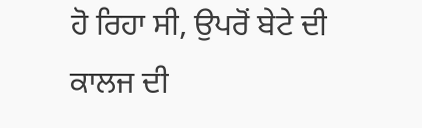ਹੋ ਰਿਹਾ ਸੀ, ਉਪਰੋਂ ਬੇਟੇ ਦੀ ਕਾਲਜ ਦੀ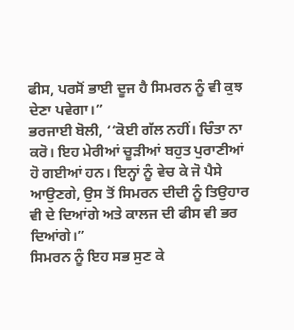ਫੀਸ, ਪਰਸੋਂ ਭਾਈ ਦੂਜ ਹੈ ਸਿਮਰਨ ਨੂੰ ਵੀ ਕੁਝ ਦੇਣਾ ਪਵੇਗਾ।”
ਭਰਜਾਈ ਬੋਲੀ, ‘‘ਕੋਈ ਗੱਲ ਨਹੀਂ। ਚਿੰਤਾ ਨਾ ਕਰੋ। ਇਹ ਮੇਰੀਆਂ ਚੂੜੀਆਂ ਬਹੁਤ ਪੁਰਾਣੀਆਂ ਹੋ ਗਈਆਂ ਹਨ। ਇਨ੍ਹਾਂ ਨੂੰ ਵੇਚ ਕੇ ਜੋ ਪੈਸੇ ਆਉਣਗੇ, ਉਸ ਤੋਂ ਸਿਮਰਨ ਦੀਦੀ ਨੂੰ ਤਿਉਹਾਰ ਵੀ ਦੇ ਦਿਆਂਗੇ ਅਤੇ ਕਾਲਜ ਦੀ ਫੀਸ ਵੀ ਭਰ ਦਿਆਂਗੇ।”
ਸਿਮਰਨ ਨੂੰ ਇਹ ਸਭ ਸੁਣ ਕੇ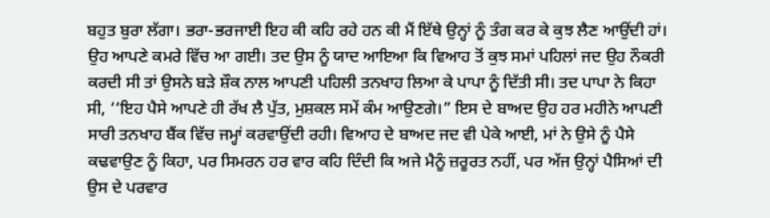ਬਹੁਤ ਬੁਰਾ ਲੱਗਾ। ਭਰਾ-ਭਰਜਾਈ ਇਹ ਕੀ ਕਹਿ ਰਹੇ ਹਨ ਕੀ ਮੈਂ ਇੱਥੇ ਉਨ੍ਹਾਂ ਨੂੰ ਤੰਗ ਕਰ ਕੇ ਕੁਝ ਲੈਣ ਆਉਂਦੀ ਹਾਂ। ਉਹ ਆਪਣੇ ਕਮਰੇ ਵਿੱਚ ਆ ਗਈ। ਤਦ ਉਸ ਨੂੰ ਯਾਦ ਆਇਆ ਕਿ ਵਿਆਹ ਤੋਂ ਕੁਝ ਸਮਾਂ ਪਹਿਲਾਂ ਜਦ ਉਹ ਨੌਕਰੀ ਕਰਦੀ ਸੀ ਤਾਂ ਉਸਨੇ ਬੜੇ ਸ਼ੌਕ ਨਾਲ ਆਪਣੀ ਪਹਿਲੀ ਤਨਖਾਹ ਲਿਆ ਕੇ ਪਾਪਾ ਨੂੰ ਦਿੱਤੀ ਸੀ। ਤਦ ਪਾਪਾ ਨੇ ਕਿਹਾ ਸੀ, ‘‘ਇਹ ਪੈਸੇ ਆਪਣੇ ਹੀ ਰੱਖ ਲੈ ਪੁੱਤ, ਮੁਸ਼ਕਲ ਸਮੇਂ ਕੰਮ ਆਉਣਗੇ।” ਇਸ ਦੇ ਬਾਅਦ ਉਹ ਹਰ ਮਹੀਨੇ ਆਪਣੀ ਸਾਰੀ ਤਨਖਾਹ ਬੈਂਕ ਵਿੱਚ ਜਮ੍ਹਾਂ ਕਰਵਾਉਂਦੀ ਰਹੀ। ਵਿਆਹ ਦੇ ਬਾਅਦ ਜਦ ਵੀ ਪੇਕੇ ਆਈ, ਮਾਂ ਨੇ ਉਸੇ ਨੂੰ ਪੈਸੇ ਕਢਵਾਉਣ ਨੂੰ ਕਿਹਾ, ਪਰ ਸਿਮਰਨ ਹਰ ਵਾਰ ਕਹਿ ਦਿੰਦੀ ਕਿ ਅਜੇ ਮੈਨੂੰ ਜ਼ਰੂਰਤ ਨਹੀਂ, ਪਰ ਅੱਜ ਉਨ੍ਹਾਂ ਪੈਸਿਆਂ ਦੀ ਉਸ ਦੇ ਪਰਵਾਰ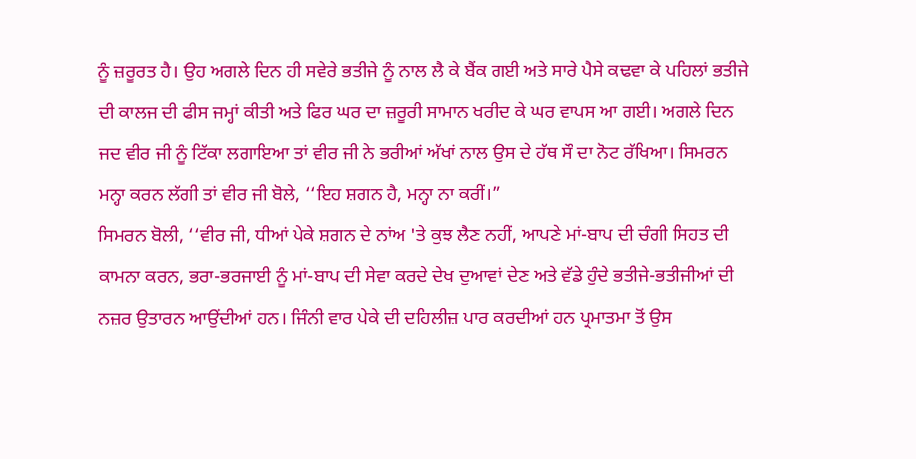ਨੂੰ ਜ਼ਰੂਰਤ ਹੈ। ਉਹ ਅਗਲੇ ਦਿਨ ਹੀ ਸਵੇਰੇ ਭਤੀਜੇ ਨੂੰ ਨਾਲ ਲੈ ਕੇ ਬੈਂਕ ਗਈ ਅਤੇ ਸਾਰੇ ਪੈਸੇ ਕਢਵਾ ਕੇ ਪਹਿਲਾਂ ਭਤੀਜੇ ਦੀ ਕਾਲਜ ਦੀ ਫੀਸ ਜਮ੍ਹਾਂ ਕੀਤੀ ਅਤੇ ਫਿਰ ਘਰ ਦਾ ਜ਼ਰੂਰੀ ਸਾਮਾਨ ਖਰੀਦ ਕੇ ਘਰ ਵਾਪਸ ਆ ਗਈ। ਅਗਲੇ ਦਿਨ ਜਦ ਵੀਰ ਜੀ ਨੂੰ ਟਿੱਕਾ ਲਗਾਇਆ ਤਾਂ ਵੀਰ ਜੀ ਨੇ ਭਰੀਆਂ ਅੱਖਾਂ ਨਾਲ ਉਸ ਦੇ ਹੱਥ ਸੌ ਦਾ ਨੋਟ ਰੱਖਿਆ। ਸਿਮਰਨ ਮਨ੍ਹਾ ਕਰਨ ਲੱਗੀ ਤਾਂ ਵੀਰ ਜੀ ਬੋਲੇ, ‘‘ਇਹ ਸ਼ਗਨ ਹੈ, ਮਨ੍ਹਾ ਨਾ ਕਰੀਂ।”
ਸਿਮਰਨ ਬੋਲੀ, ‘‘ਵੀਰ ਜੀ, ਧੀਆਂ ਪੇਕੇ ਸ਼ਗਨ ਦੇ ਨਾਂਅ 'ਤੇ ਕੁਝ ਲੈਣ ਨਹੀਂ, ਆਪਣੇ ਮਾਂ-ਬਾਪ ਦੀ ਚੰਗੀ ਸਿਹਤ ਦੀ ਕਾਮਨਾ ਕਰਨ, ਭਰਾ-ਭਰਜਾਈ ਨੂੰ ਮਾਂ-ਬਾਪ ਦੀ ਸੇਵਾ ਕਰਦੇ ਦੇਖ ਦੁਆਵਾਂ ਦੇਣ ਅਤੇ ਵੱਡੇ ਹੁੰਦੇ ਭਤੀਜੇ-ਭਤੀਜੀਆਂ ਦੀ ਨਜ਼ਰ ਉਤਾਰਨ ਆਉਂਦੀਆਂ ਹਨ। ਜਿੰਨੀ ਵਾਰ ਪੇਕੇ ਦੀ ਦਹਿਲੀਜ਼ ਪਾਰ ਕਰਦੀਆਂ ਹਨ ਪ੍ਰਮਾਤਮਾ ਤੋਂ ਉਸ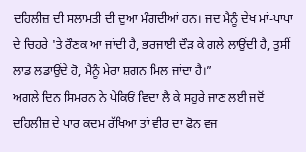ਦਹਿਲੀਜ਼ ਦੀ ਸਲਾਮਤੀ ਦੀ ਦੁਆ ਮੰਗਦੀਆਂ ਹਨ। ਜਦ ਮੈਨੂੰ ਦੇਖ ਮਾਂ-ਪਾਪਾ ਦੇ ਚਿਹਰੇ 'ਤੇ ਰੌਣਕ ਆ ਜਾਂਦੀ ਹੈ, ਭਰਜਾਈ ਦੌੜ ਕੇ ਗਲੇ ਲਾਉਂਦੀ ਹੈ, ਤੁਸੀਂ ਲਾਡ ਲਡਾਉਂਦੇ ਹੋ, ਮੈਨੂੰ ਮੇਰਾ ਸ਼ਗਨ ਮਿਲ ਜਾਂਦਾ ਹੈ।”
ਅਗਲੇ ਦਿਨ ਸਿਮਰਨ ਨੇ ਪੇਕਿਓਂ ਵਿਦਾ ਲੈ ਕੇ ਸਹੁਰੇ ਜਾਣ ਲਈ ਜਦੋਂ ਦਹਿਲੀਜ਼ ਦੇ ਪਾਰ ਕਦਮ ਰੱਖਿਆ ਤਾਂ ਵੀਰ ਦਾ ਫੋਨ ਵਜ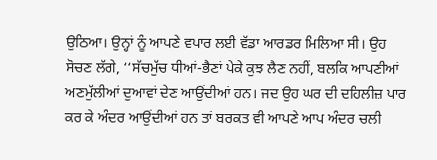ਉਠਿਆ। ਉਨ੍ਹਾਂ ਨੂੰ ਆਪਣੇ ਵਪਾਰ ਲਈ ਵੱਡਾ ਆਰਡਰ ਮਿਲਿਆ ਸੀ। ਉਹ ਸੋਚਣ ਲੱਗੇ, ‘‘ਸੱਚਮੁੱਚ ਧੀਆਂ-ਭੈਣਾਂ ਪੇਕੇ ਕੁਝ ਲੈਣ ਨਹੀਂ, ਬਲਕਿ ਆਪਣੀਆਂ ਅਣਮੁੱਲੀਆਂ ਦੁਆਵਾਂ ਦੇਣ ਆਉਂਦੀਆਂ ਹਨ। ਜਦ ਉਹ ਘਰ ਦੀ ਦਹਿਲੀਜ਼ ਪਾਰ ਕਰ ਕੇ ਅੰਦਰ ਆਉਂਦੀਆਂ ਹਨ ਤਾਂ ਬਰਕਤ ਵੀ ਆਪਣੇ ਆਪ ਅੰਦਰ ਚਲੀ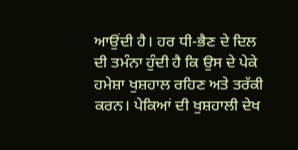ਆਉਂਦੀ ਹੈ। ਹਰ ਧੀ-ਭੈਣ ਦੇ ਦਿਲ ਦੀ ਤਮੰਨਾ ਹੁੰਦੀ ਹੈ ਕਿ ਉਸ ਦੇ ਪੇਕੇ ਹਮੇਸ਼ਾ ਖੁਸ਼ਹਾਲ ਰਹਿਣ ਅਤੇ ਤਰੱਕੀ ਕਰਨ। ਪੇਕਿਆਂ ਦੀ ਖੁਸ਼ਹਾਲੀ ਦੇਖ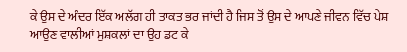ਕੇ ਉਸ ਦੇ ਅੰਦਰ ਇੱਕ ਅਲੱਗ ਹੀ ਤਾਕਤ ਭਰ ਜਾਂਦੀ ਹੈ ਜਿਸ ਤੋਂ ਉਸ ਦੇ ਆਪਣੇ ਜੀਵਨ ਵਿੱਚ ਪੇਸ਼ ਆਉਣ ਵਾਲੀਆਂ ਮੁਸ਼ਕਲਾਂ ਦਾ ਉਹ ਡਟ ਕੇ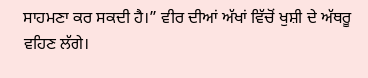ਸਾਹਮਣਾ ਕਰ ਸਕਦੀ ਹੈ।” ਵੀਰ ਦੀਆਂ ਅੱਖਾਂ ਵਿੱਚੋਂ ਖੁਸ਼ੀ ਦੇ ਅੱਥਰੂ ਵਹਿਣ ਲੱਗੇ।